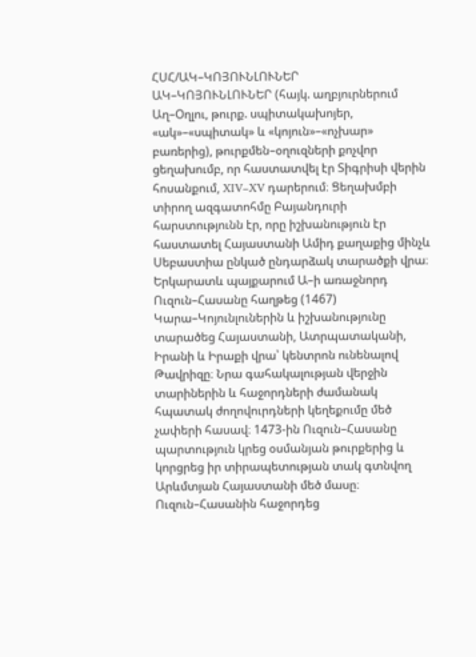ՀՍՀ/ԱԿ–ԿՈՅՈՒՆԼՈՒՆԵՐ
ԱԿ–ԿՈՅՈՒՆԼՈՒՆԵՐ (հայկ. աղբյուրներում Աղ–Օղլու, թուրք. սպիտակախոյեր, «ակ»–«սպիտակ» և «կոյուն»–«ոչխար» բառերից), թուրքմեն–օղուզների քոչվոր ցեղախումբ, որ հաստատվել էր Տիգրիսի վերին հոսանքում, XIV–XV դարերում։ Ցեղախմբի տիրող ազգատոհմը Բայանդուրի հարստությունն էր, որը իշխանություն էր հաստատել Հայաստանի Ամիդ քաղաքից մինչև Սեբաստիա ընկած ընդարձակ տարածքի վրա։ Երկարատև պայքարում Ա–ի առաջնորդ Ուզուն–Հասանը հաղթեց (1467) Կարա–Կոյունլուներին և իշխանությունը տարածեց Հայաստանի, Ատրպատականի, Իրանի և Իրաքի վրա՝ կենտրոն ունենալով Թավրիզը։ Նրա գահակալության վերջին տարիներին և հաջորդների ժամանակ հպատակ ժողովուրդների կեղեքումը մեծ չափերի հասավ։ 1473-ին Ուզուն–Հասանը պարտություն կրեց օսմանյան թուրքերից և կորցրեց իր տիրապետության տակ գտնվող Արևմտյան Հայաստանի մեծ մասը։ Ուզուն–Հասանին հաջորդեց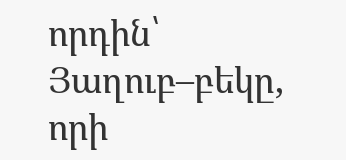որդին՝ Յաղուբ–բեկը, որի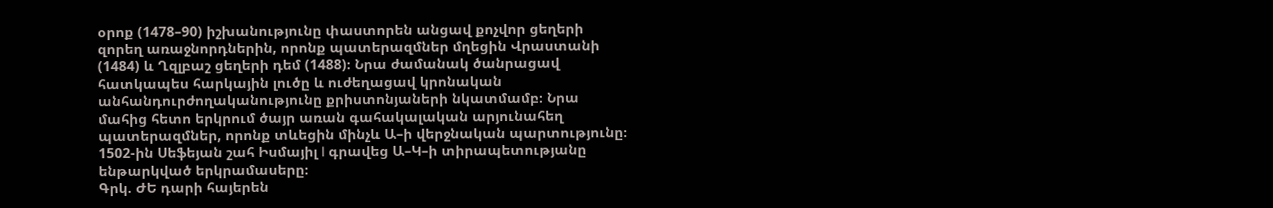օրոք (1478–90) իշխանությունը փաստորեն անցավ քոչվոր ցեղերի զորեղ առաջնորդներին, որոնք պատերազմներ մղեցին Վրաստանի (1484) և Ղզլբաշ ցեղերի դեմ (1488)։ Նրա ժամանակ ծանրացավ հատկապես հարկային լուծը և ուժեղացավ կրոնական անհանդուրժողականությունը քրիստոնյաների նկատմամբ։ Նրա մահից հետո երկրում ծայր առան գահակալական արյունահեղ պատերազմներ, որոնք տևեցին մինչև Ա–ի վերջնական պարտությունը։ 1502-ին Սեֆեյան շահ Իսմայիլ I գրավեց Ա–Կ–ի տիրապետությանը ենթարկված երկրամասերը։
Գրկ. ԺԵ դարի հայերեն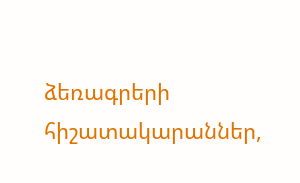ձեռագրերի հիշատակարաններ,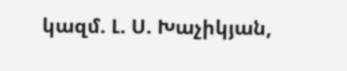կազմ. Լ. Ս. Խաչիկյան,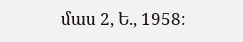մաս 2, Ե., 1958։